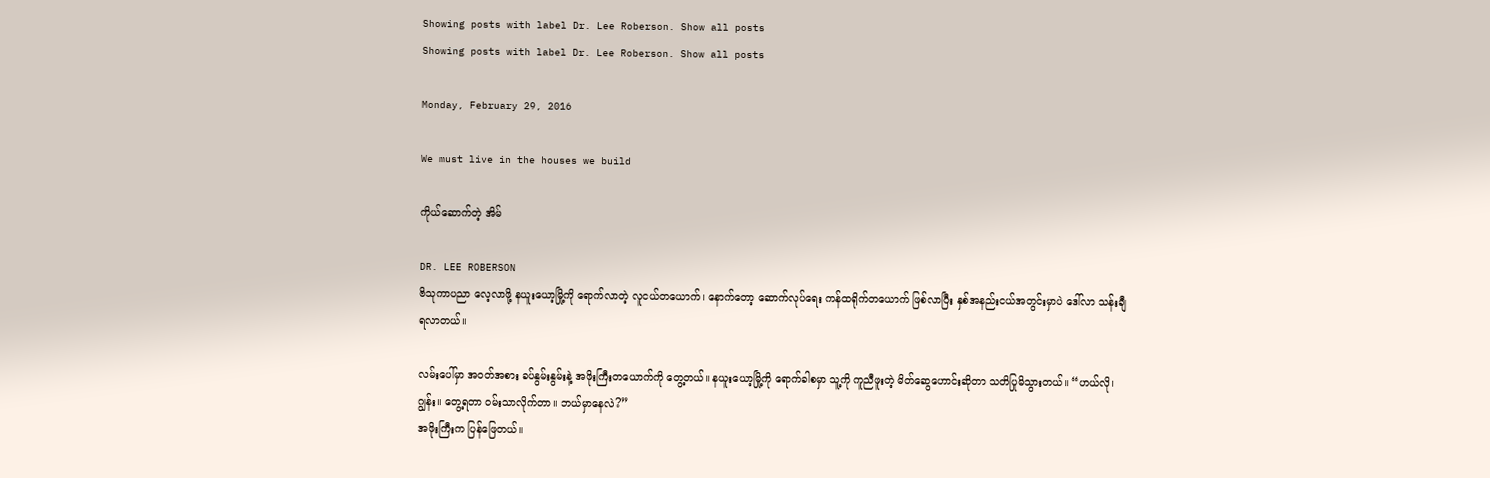Showing posts with label Dr. Lee Roberson. Show all posts
Showing posts with label Dr. Lee Roberson. Show all posts

Monday, February 29, 2016

We must live in the houses we build

ကိုယ်ဆောက်တဲ့ အိမ်

DR. LEE ROBERSON
ဗိသုကာပညာ လေ့လာဖို့ နယူးယော့မြို့ကို ရောက်လာတဲ့ လူငယ်တယောက်၊ နောက်တော့ ဆောက်လုပ်ရေး ကန်ထရိုက်တယောက် ဖြစ်လာပြီး နှစ်အနည်းငယ်အတွင်းမှာပဲ ဒေါ်လာ သန်းချီ ရလာတယ်။

လမ်းပေါ်မှာ အဝတ်အစား ခပ်နွမ်းနွမ်းနဲ့ အဖိုးကြီးတယောက်ကို တွေ့တယ်။ နယူးယော့မြို့ကို ရောက်ခါစမှာ သူ့ကို ကူညီဖူးတဲ့ မိတ်ဆွေဟောင်းဆိုတာ သတိပြုမိသွားတယ်။ “ဟယ်လို၊ ဂျွန်း။ တွေ့ရတာ ဝမ်းသာလိုက်တာ။ ဘယ်မှာနေလဲ?”
အဖိုးကြီးက ပြန်ဖြေတယ်။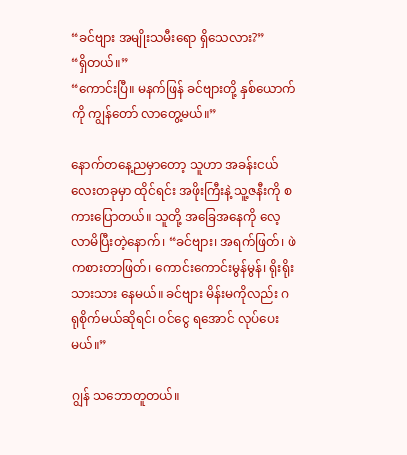“ခင်ဗျား အမျိုးသမီးရော ရှိသေလား?”
“ရှိတယ်။”
“ကောင်းပြီ။ မနက်ဖြန် ခင်ဗျားတို့ နှစ်ယောက်ကို ကျွန်တော် လာတွေ့မယ်။”

နောက်တနေ့ညမှာတော့ သူဟာ အခန်းငယ်လေးတခုမှာ ထိုင်ရင်း အဖိုးကြီးနဲ့ သူ့ဇနီးကို စကားပြောတယ်။ သူတို့ အခြေအနေကို လေ့လာမိပြီးတဲ့နောက်၊ “ခင်ဗျား၊ အရက်ဖြတ်၊ ဖဲကစားတာဖြတ်၊ ကောင်းကောင်းမွန်မွန်၊ ရိုးရိုးသားသား နေမယ်။ ခင်ဗျား မိန်းမကိုလည်း ဂရုစိုက်မယ်ဆိုရင်၊ ဝင်ငွေ ရအောင် လုပ်ပေးမယ်။”

ဂျွန် သဘောတူတယ်။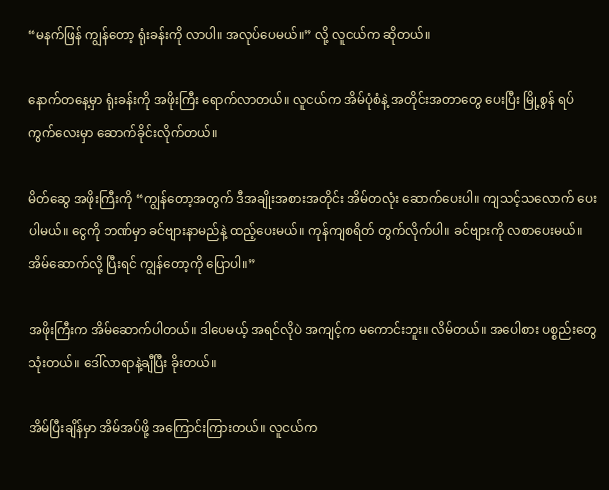“မနက်ဖြန် ကျွန်တော့ ရုံးခန်းကို လာပါ။ အလုပ်ပေမယ်။” လို့ လူငယ်က ဆိုတယ်။

နောက်တနေ့မှာ ရုံးခန်းကို အဖိုးကြီး ရောက်လာတယ်။ လူငယ်က အိမ်ပုံစံနဲ့ အတိုင်းအတာတွေ ပေးပြီး မြို့စွန် ရပ်ကွက်လေးမှာ ဆောက်ခိုင်းလိုက်တယ်။

မိတ်ဆွေ အဖိုးကြီးကို “ကျွန်တော့အတွက် ဒီအချိုးအစားအတိုင်း အိမ်တလုံး ဆောက်ပေးပါ။ ကျသင့်သလောက် ပေးပါမယ်။ ငွေကို ဘဏ်မှာ ခင်ဗျားနာမည်နဲ့ ထည့်ပေးမယ်။ ကုန်ကျစရိတ် တွက်လိုက်ပါ။ ခင်ဗျားကို လစာပေးမယ်။ အိမ်ဆောက်လို့ ပြီးရင် ကျွန်တော့ကို ပြောပါ။”

အဖိုးကြီးက အိမ်ဆောက်ပါတယ်။ ဒါပေမယ့် အရင်လိုပဲ အကျင့်က မကောင်းဘူး။ လိမ်တယ်။ အပေါစား ပစ္စည်းတွေ သုံးတယ်။ ဒေါ်လာရာနဲ့ချီပြီး ခိုးတယ်။

အိမ်ပြီးချိန်မှာ အိမ်အပ်ဖို့ အကြောင်းကြားတယ်။ လူငယ်က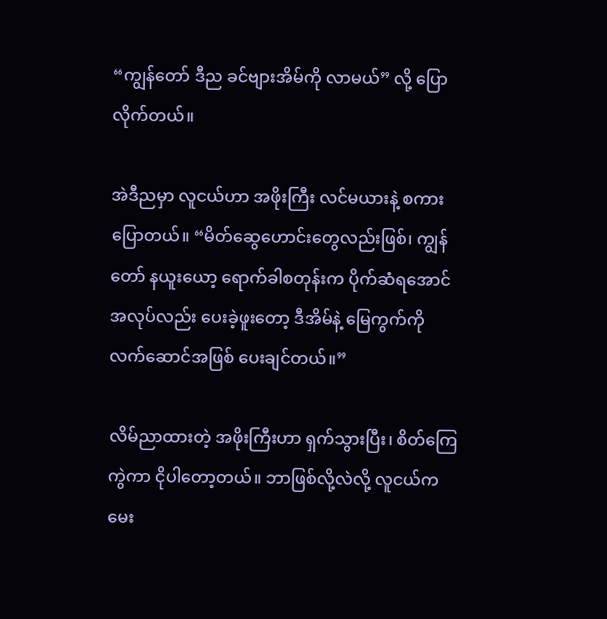“ကျွန်တော် ဒီည ခင်ဗျားအိမ်ကို လာမယ်” လို့ ပြောလိုက်တယ်။

အဲဒီညမှာ လူငယ်ဟာ အဖိုးကြီး လင်မယားနဲ့ စကားပြောတယ်။ “မိတ်ဆွေဟောင်းတွေလည်းဖြစ်၊ ကျွန်တော် နယူးယော့ ရောက်ခါစတုန်းက ပိုက်ဆံရအောင် အလုပ်လည်း ပေးခဲ့ဖူးတော့ ဒီအိမ်နဲ့ မြေကွက်ကို လက်ဆောင်အဖြစ် ပေးချင်တယ်။”

လိမ်ညာထားတဲ့ အဖိုးကြီးဟာ ရှက်သွားပြီး၊ စိတ်ကြေကွဲကာ ငိုပါတော့တယ်။ ဘာဖြစ်လို့လဲလို့ လူငယ်က မေး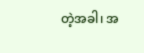တဲ့အခါ၊ အ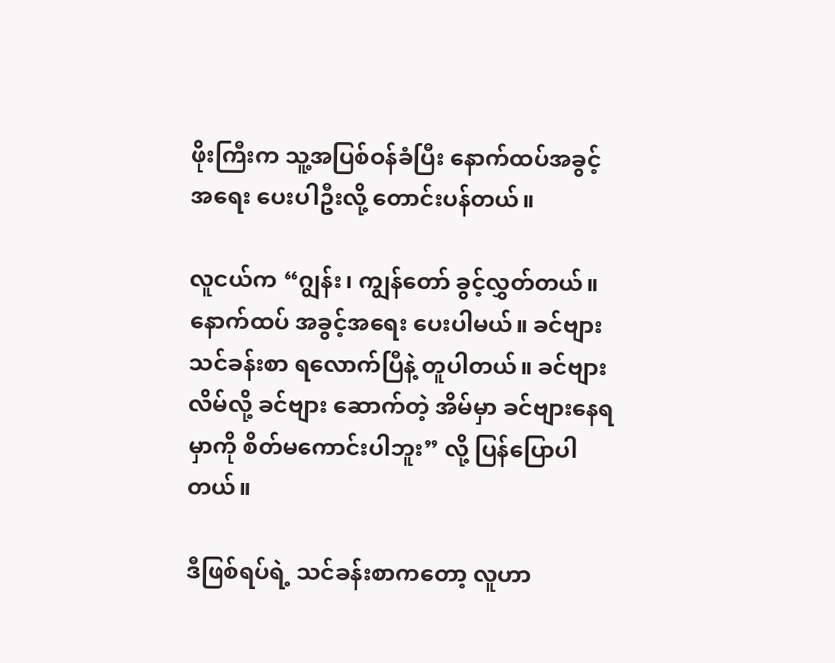ဖိုးကြီးက သူ့အပြစ်ဝန်ခံပြီး နောက်ထပ်အခွင့်အရေး ပေးပါဦးလို့ တောင်းပန်တယ်။

လူငယ်က “ဂျွန်း၊ ကျွန်တော် ခွင့်လွှတ်တယ်။ နောက်ထပ် အခွင့်အရေး ပေးပါမယ်။ ခင်ဗျား သင်ခန်းစာ ရလောက်ပြီနဲ့ တူပါတယ်။ ခင်ဗျား လိမ်လို့ ခင်ဗျား ဆောက်တဲ့ အိမ်မှာ ခင်ဗျားနေရမှာကို စိတ်မကောင်းပါဘူး” လို့ ပြန်ပြောပါတယ်။

ဒီဖြစ်ရပ်ရဲ့ သင်ခန်းစာကတော့ လူဟာ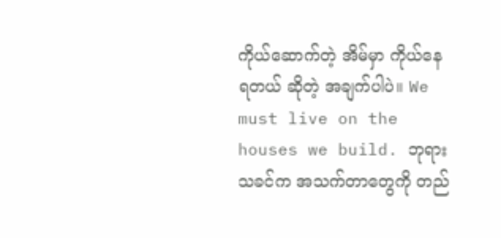ကိုယ်ဆောက်တဲ့ အိမ်မှာ ကိုယ်နေရတယ် ဆိုတဲ့ အချက်ပါပဲ။ We must live on the houses we build. ဘုရားသခင်က အသက်တာတွေကို တည်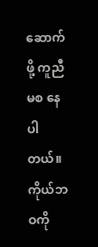ဆောက်ဖို့ ကူညီမစ နေပါတယ်။ ကိုယ်ဘဝကို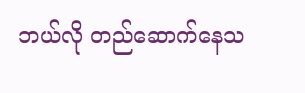ဘယ်လို တည်ဆောက်နေသ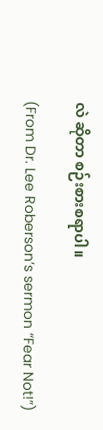လဲ ဆိုတာ စဉ်းစားစရာပါ။

(From Dr. Lee Roberson’s sermon “Fear Not!”)